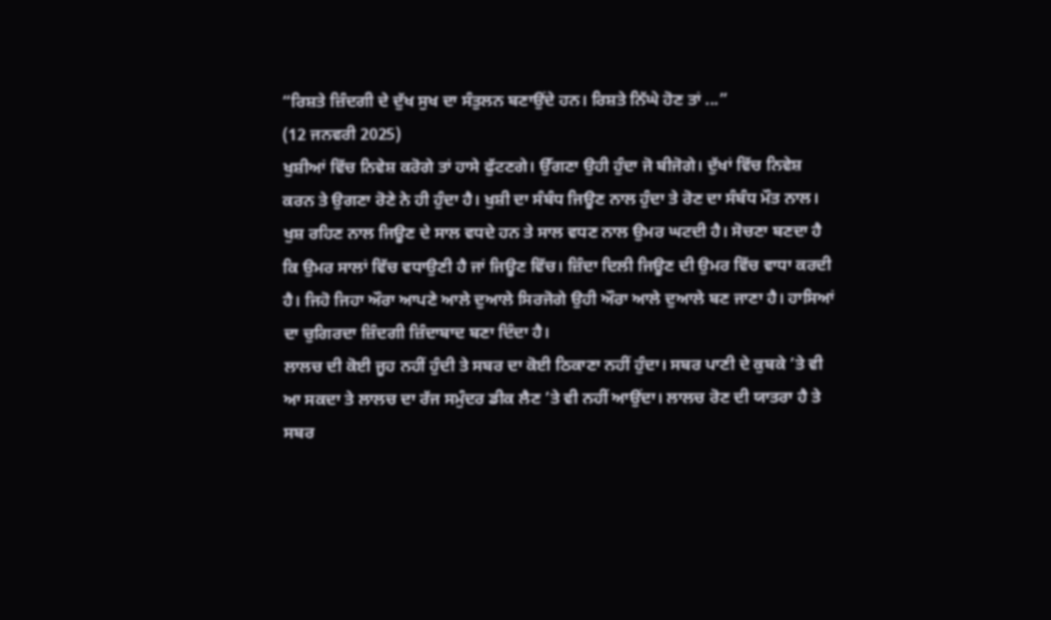“ਰਿਸ਼ਤੇ ਜ਼ਿੰਦਗੀ ਦੇ ਦੁੱਖ ਸੁਖ ਦਾ ਸੰਤੁਲਨ ਬਣਾਉਂਦੇ ਹਨ। ਰਿਸ਼ਤੇ ਨਿੱਘੇ ਹੋਣ ਤਾਂ ...”
(12 ਜਨਵਰੀ 2025)
ਖੁਸ਼ੀਆਂ ਵਿੱਚ ਨਿਵੇਸ਼ ਕਰੋਗੇ ਤਾਂ ਹਾਸੇ ਫੁੱਟਣਗੇ। ਉੱਗਣਾ ਉਹੀ ਹੁੰਦਾ ਜੋ ਬੀਜੋਗੇ। ਦੁੱਖਾਂ ਵਿੱਚ ਨਿਵੇਸ਼ ਕਰਨ ਤੇ ਉਗਣਾ ਰੋਣੇ ਨੇ ਹੀ ਹੁੰਦਾ ਹੈ। ਖੁਸ਼ੀ ਦਾ ਸੰਬੰਧ ਜਿਊਣ ਨਾਲ ਹੁੰਦਾ ਤੇ ਰੋਣ ਦਾ ਸੰਬੰਧ ਮੌਤ ਨਾਲ। ਖੁਸ਼ ਰਹਿਣ ਨਾਲ ਜਿਊਣ ਦੇ ਸਾਲ ਵਧਦੇ ਹਨ ਤੇ ਸਾਲ ਵਧਣ ਨਾਲ ਉਮਰ ਘਟਦੀ ਹੈ। ਸੋਚਣਾ ਬਣਦਾ ਹੈ ਕਿ ਉਮਰ ਸਾਲਾਂ ਵਿੱਚ ਵਧਾਉਣੀ ਹੈ ਜਾਂ ਜਿਊਣ ਵਿੱਚ। ਜ਼ਿੰਦਾ ਦਿਲੀ ਜਿਊਣ ਦੀ ਉਮਰ ਵਿੱਚ ਵਾਧਾ ਕਰਦੀ ਹੈ। ਜਿਹੋ ਜਿਹਾ ਔਰਾ ਆਪਣੇ ਆਲੇ ਦੁਆਲੇ ਸਿਰਜੋਗੇ ਉਹੀ ਔਰਾ ਆਲੇ ਦੁਆਲੇ ਬਣ ਜਾਣਾ ਹੈ। ਹਾਸਿਆਂ ਦਾ ਚੁਗਿਰਦਾ ਜ਼ਿੰਦਗੀ ਜ਼ਿੰਦਾਬਾਦ ਬਣਾ ਦਿੰਦਾ ਹੈ।
ਲਾਲਚ ਦੀ ਕੋਈ ਜੂਹ ਨਹੀਂ ਹੁੰਦੀ ਤੇ ਸਬਰ ਦਾ ਕੋਈ ਠਿਕਾਣਾ ਨਹੀਂ ਹੁੰਦਾ। ਸਬਰ ਪਾਣੀ ਦੇ ਕੁਬਕੇ ’ਤੇ ਵੀ ਆ ਸਕਦਾ ਤੇ ਲਾਲਚ ਦਾ ਰੱਜ ਸਮੁੰਦਰ ਡੀਕ ਲੈਣ ’ਤੇ ਵੀ ਨਹੀਂ ਆਉਂਦਾ। ਲਾਲਚ ਰੋਣ ਦੀ ਯਾਤਰਾ ਹੈ ਤੇ ਸਬਰ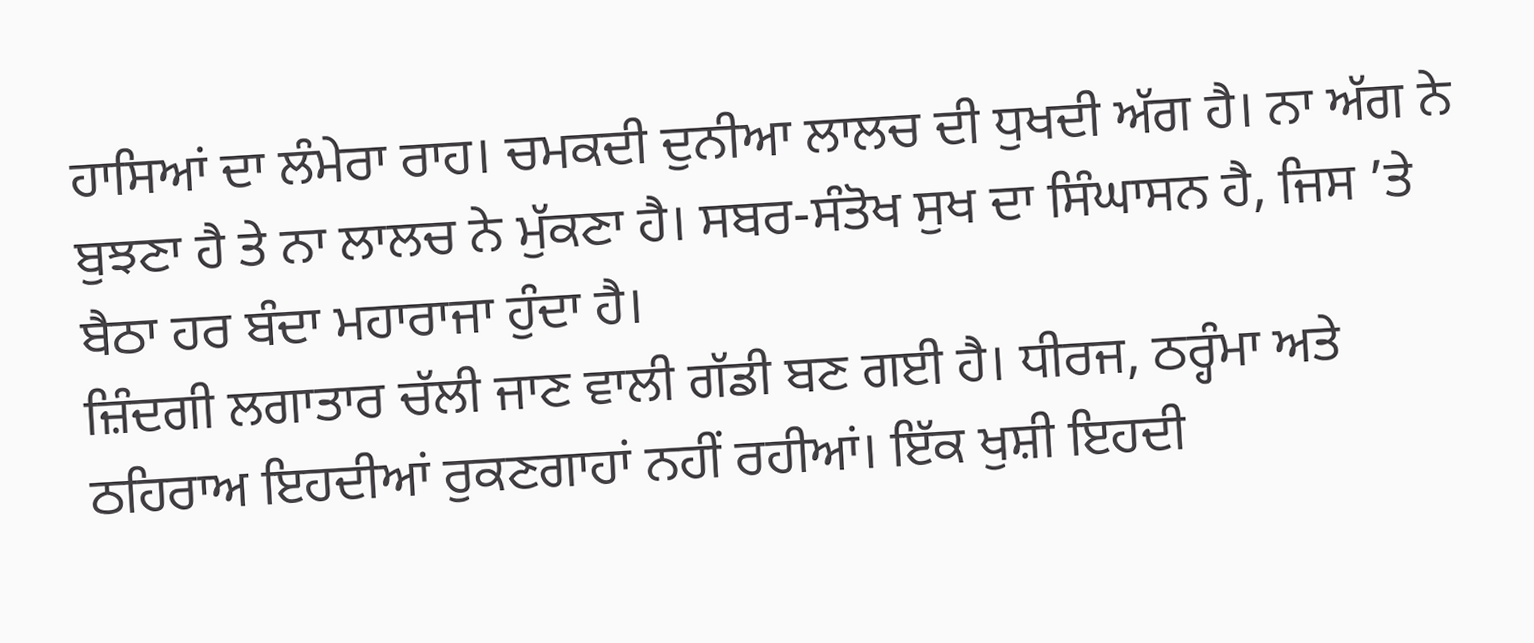ਹਾਸਿਆਂ ਦਾ ਲੰਮੇਰਾ ਰਾਹ। ਚਮਕਦੀ ਦੁਨੀਆ ਲਾਲਚ ਦੀ ਧੁਖਦੀ ਅੱਗ ਹੈ। ਨਾ ਅੱਗ ਨੇ ਬੁਝਣਾ ਹੈ ਤੇ ਨਾ ਲਾਲਚ ਨੇ ਮੁੱਕਣਾ ਹੈ। ਸਬਰ-ਸੰਤੋਖ ਸੁਖ ਦਾ ਸਿੰਘਾਸਨ ਹੈ, ਜਿਸ ’ਤੇ ਬੈਠਾ ਹਰ ਬੰਦਾ ਮਹਾਰਾਜਾ ਹੁੰਦਾ ਹੈ।
ਜ਼ਿੰਦਗੀ ਲਗਾਤਾਰ ਚੱਲੀ ਜਾਣ ਵਾਲੀ ਗੱਡੀ ਬਣ ਗਈ ਹੈ। ਧੀਰਜ, ਠਰ੍ਹੰਮਾ ਅਤੇ ਠਹਿਰਾਅ ਇਹਦੀਆਂ ਰੁਕਣਗਾਹਾਂ ਨਹੀਂ ਰਹੀਆਂ। ਇੱਕ ਖੁਸ਼ੀ ਇਹਦੀ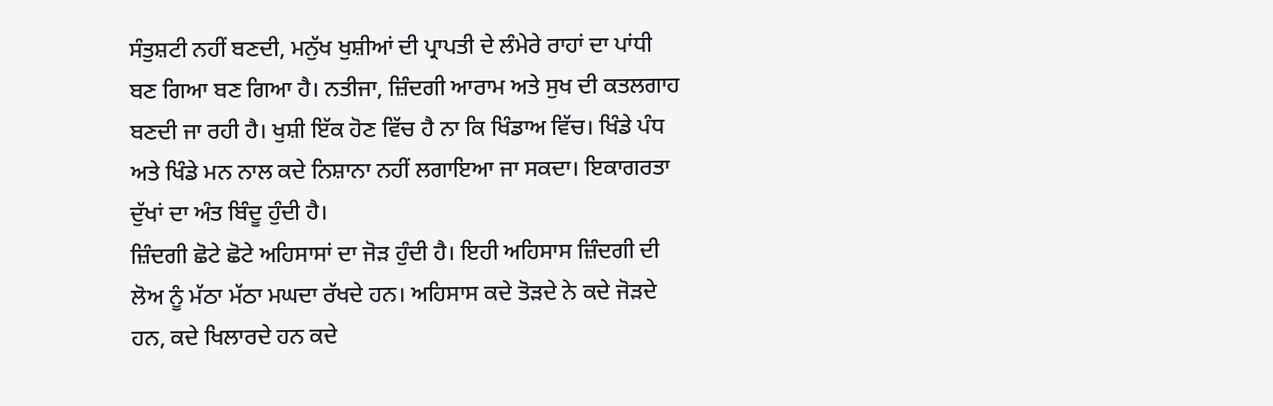ਸੰਤੁਸ਼ਟੀ ਨਹੀਂ ਬਣਦੀ, ਮਨੁੱਖ ਖੁਸ਼ੀਆਂ ਦੀ ਪ੍ਰਾਪਤੀ ਦੇ ਲੰਮੇਰੇ ਰਾਹਾਂ ਦਾ ਪਾਂਧੀ ਬਣ ਗਿਆ ਬਣ ਗਿਆ ਹੈ। ਨਤੀਜਾ, ਜ਼ਿੰਦਗੀ ਆਰਾਮ ਅਤੇ ਸੁਖ ਦੀ ਕਤਲਗਾਹ ਬਣਦੀ ਜਾ ਰਹੀ ਹੈ। ਖੁਸ਼ੀ ਇੱਕ ਹੋਣ ਵਿੱਚ ਹੈ ਨਾ ਕਿ ਖਿੰਡਾਅ ਵਿੱਚ। ਖਿੰਡੇ ਪੰਧ ਅਤੇ ਖਿੰਡੇ ਮਨ ਨਾਲ ਕਦੇ ਨਿਸ਼ਾਨਾ ਨਹੀਂ ਲਗਾਇਆ ਜਾ ਸਕਦਾ। ਇਕਾਗਰਤਾ ਦੁੱਖਾਂ ਦਾ ਅੰਤ ਬਿੰਦੂ ਹੁੰਦੀ ਹੈ।
ਜ਼ਿੰਦਗੀ ਛੋਟੇ ਛੋਟੇ ਅਹਿਸਾਸਾਂ ਦਾ ਜੋੜ ਹੁੰਦੀ ਹੈ। ਇਹੀ ਅਹਿਸਾਸ ਜ਼ਿੰਦਗੀ ਦੀ ਲੋਅ ਨੂੰ ਮੱਠਾ ਮੱਠਾ ਮਘਦਾ ਰੱਖਦੇ ਹਨ। ਅਹਿਸਾਸ ਕਦੇ ਤੋੜਦੇ ਨੇ ਕਦੇ ਜੋੜਦੇ ਹਨ, ਕਦੇ ਖਿਲਾਰਦੇ ਹਨ ਕਦੇ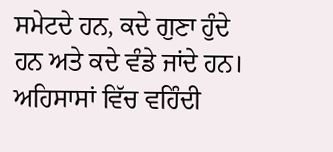ਸਮੇਟਦੇ ਹਨ, ਕਦੇ ਗੁਣਾ ਹੁੰਦੇ ਹਨ ਅਤੇ ਕਦੇ ਵੰਡੇ ਜਾਂਦੇ ਹਨ। ਅਹਿਸਾਸਾਂ ਵਿੱਚ ਵਹਿੰਦੀ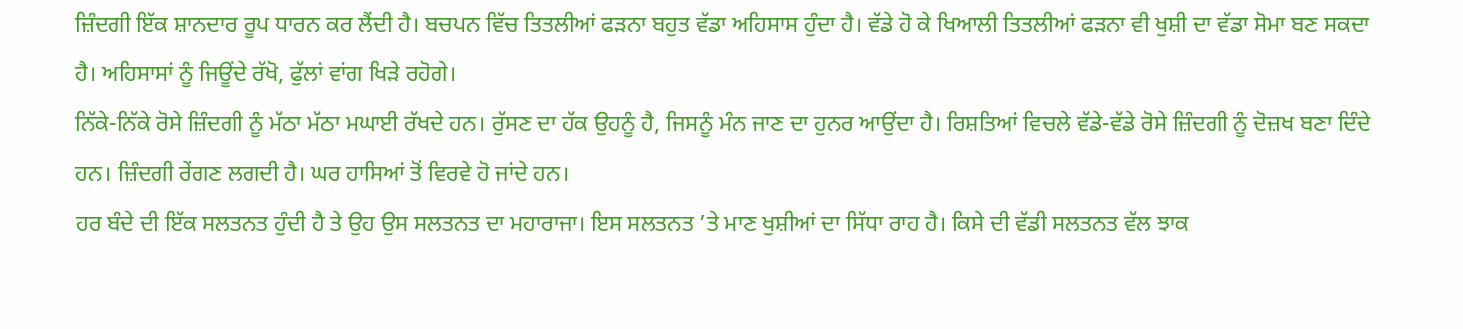ਜ਼ਿੰਦਗੀ ਇੱਕ ਸ਼ਾਨਦਾਰ ਰੂਪ ਧਾਰਨ ਕਰ ਲੈਂਦੀ ਹੈ। ਬਚਪਨ ਵਿੱਚ ਤਿਤਲੀਆਂ ਫੜਨਾ ਬਹੁਤ ਵੱਡਾ ਅਹਿਸਾਸ ਹੁੰਦਾ ਹੈ। ਵੱਡੇ ਹੋ ਕੇ ਖਿਆਲੀ ਤਿਤਲੀਆਂ ਫੜਨਾ ਵੀ ਖੁਸ਼ੀ ਦਾ ਵੱਡਾ ਸੋਮਾ ਬਣ ਸਕਦਾ ਹੈ। ਅਹਿਸਾਸਾਂ ਨੂੰ ਜਿਊਂਦੇ ਰੱਖੋ, ਫੁੱਲਾਂ ਵਾਂਗ ਖਿੜੇ ਰਹੋਗੇ।
ਨਿੱਕੇ-ਨਿੱਕੇ ਰੋਸੇ ਜ਼ਿੰਦਗੀ ਨੂੰ ਮੱਠਾ ਮੱਠਾ ਮਘਾਈ ਰੱਖਦੇ ਹਨ। ਰੁੱਸਣ ਦਾ ਹੱਕ ਉਹਨੂੰ ਹੈ, ਜਿਸਨੂੰ ਮੰਨ ਜਾਣ ਦਾ ਹੁਨਰ ਆਉਂਦਾ ਹੈ। ਰਿਸ਼ਤਿਆਂ ਵਿਚਲੇ ਵੱਡੇ-ਵੱਡੇ ਰੋਸੇ ਜ਼ਿੰਦਗੀ ਨੂੰ ਦੋਜ਼ਖ ਬਣਾ ਦਿੰਦੇ ਹਨ। ਜ਼ਿੰਦਗੀ ਰੇਂਗਣ ਲਗਦੀ ਹੈ। ਘਰ ਹਾਸਿਆਂ ਤੋਂ ਵਿਰਵੇ ਹੋ ਜਾਂਦੇ ਹਨ।
ਹਰ ਬੰਦੇ ਦੀ ਇੱਕ ਸਲਤਨਤ ਹੁੰਦੀ ਹੈ ਤੇ ਉਹ ਉਸ ਸਲਤਨਤ ਦਾ ਮਹਾਰਾਜਾ। ਇਸ ਸਲਤਨਤ ’ਤੇ ਮਾਣ ਖੁਸ਼ੀਆਂ ਦਾ ਸਿੱਧਾ ਰਾਹ ਹੈ। ਕਿਸੇ ਦੀ ਵੱਡੀ ਸਲਤਨਤ ਵੱਲ ਝਾਕ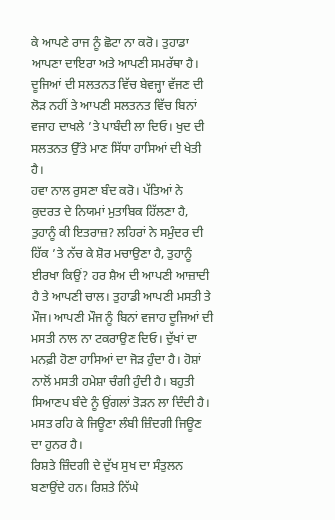ਕੇ ਆਪਣੇ ਰਾਜ ਨੂੰ ਛੋਟਾ ਨਾ ਕਰੋ। ਤੁਹਾਡਾ ਆਪਣਾ ਦਾਇਰਾ ਅਤੇ ਆਪਣੀ ਸਮਰੱਥਾ ਹੈ। ਦੂਜਿਆਂ ਦੀ ਸਲਤਨਤ ਵਿੱਚ ਬੇਵਜ੍ਹਾ ਵੱਜਣ ਦੀ ਲੋੜ ਨਹੀਂ ਤੇ ਆਪਣੀ ਸਲਤਨਤ ਵਿੱਚ ਬਿਨਾਂ ਵਜਾਹ ਦਾਖਲੇ ’ਤੇ ਪਾਬੰਦੀ ਲਾ ਦਿਓ। ਖੁਦ ਦੀ ਸਲਤਨਤ ਉੱਤੇ ਮਾਣ ਸਿੱਧਾ ਹਾਸਿਆਂ ਦੀ ਖੇਤੀ ਹੈ।
ਹਵਾ ਨਾਲ ਰੁਸਣਾ ਬੰਦ ਕਰੋ। ਪੱਤਿਆਂ ਨੇ ਕੁਦਰਤ ਦੇ ਨਿਯਮਾਂ ਮੁਤਾਬਿਕ ਹਿੱਲਣਾ ਹੈ, ਤੁਹਾਨੂੰ ਕੀ ਇਤਰਾਜ਼? ਲਹਿਰਾਂ ਨੇ ਸਮੁੰਦਰ ਦੀ ਹਿੱਕ ’ਤੇ ਨੱਚ ਕੇ ਸ਼ੋਰ ਮਚਾਉਣਾ ਹੈ, ਤੁਹਾਨੂੰ ਈਰਖਾ ਕਿਉਂ? ਹਰ ਸ਼ੈਅ ਦੀ ਆਪਣੀ ਆਜ਼ਾਦੀ ਹੈ ਤੇ ਆਪਣੀ ਚਾਲ। ਤੁਹਾਡੀ ਆਪਣੀ ਮਸਤੀ ਤੇ ਮੌਜ। ਆਪਣੀ ਮੌਜ ਨੂੰ ਬਿਨਾਂ ਵਜਾਹ ਦੂਜਿਆਂ ਦੀ ਮਸਤੀ ਨਾਲ ਨਾ ਟਕਰਾਉਣ ਦਿਓ। ਦੁੱਖਾਂ ਦਾ ਮਨਫ਼ੀ ਹੋਣਾ ਹਾਸਿਆਂ ਦਾ ਜੋੜ ਹੁੰਦਾ ਹੈ। ਹੋਸ਼ਾਂ ਨਾਲੋਂ ਮਸਤੀ ਹਮੇਸ਼ਾ ਚੰਗੀ ਹੁੰਦੀ ਹੈ। ਬਹੁਤੀ ਸਿਆਣਪ ਬੰਦੇ ਨੂੰ ਉਂਗਲਾਂ ਤੋੜਨ ਲਾ ਦਿੰਦੀ ਹੈ। ਮਸਤ ਰਹਿ ਕੇ ਜਿਊਣਾ ਲੰਬੀ ਜ਼ਿੰਦਗੀ ਜਿਊਣ ਦਾ ਹੁਨਰ ਹੈ।
ਰਿਸ਼ਤੇ ਜ਼ਿੰਦਗੀ ਦੇ ਦੁੱਖ ਸੁਖ ਦਾ ਸੰਤੁਲਨ ਬਣਾਉਂਦੇ ਹਨ। ਰਿਸ਼ਤੇ ਨਿੱਘੇ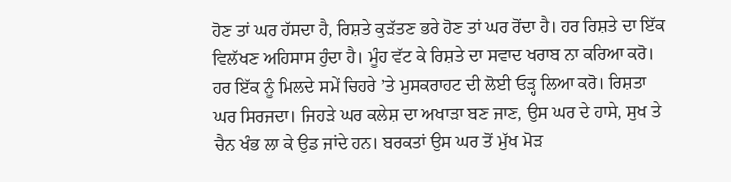ਹੋਣ ਤਾਂ ਘਰ ਹੱਸਦਾ ਹੈ, ਰਿਸ਼ਤੇ ਕੁੜੱਤਣ ਭਰੇ ਹੋਣ ਤਾਂ ਘਰ ਰੋਂਦਾ ਹੈ। ਹਰ ਰਿਸ਼ਤੇ ਦਾ ਇੱਕ ਵਿਲੱਖਣ ਅਹਿਸਾਸ ਹੁੰਦਾ ਹੈ। ਮੂੰਹ ਵੱਟ ਕੇ ਰਿਸ਼ਤੇ ਦਾ ਸਵਾਦ ਖਰਾਬ ਨਾ ਕਰਿਆ ਕਰੋ। ਹਰ ਇੱਕ ਨੂੰ ਮਿਲਦੇ ਸਮੇਂ ਚਿਹਰੇ ’ਤੇ ਮੁਸਕਰਾਹਟ ਦੀ ਲੋਈ ਓੜ੍ਹ ਲਿਆ ਕਰੋ। ਰਿਸ਼ਤਾ ਘਰ ਸਿਰਜਦਾ। ਜਿਹੜੇ ਘਰ ਕਲੇਸ਼ ਦਾ ਅਖਾੜਾ ਬਣ ਜਾਣ, ਉਸ ਘਰ ਦੇ ਹਾਸੇ, ਸੁਖ ਤੇ ਚੈਨ ਖੰਭ ਲਾ ਕੇ ਉਡ ਜਾਂਦੇ ਹਨ। ਬਰਕਤਾਂ ਉਸ ਘਰ ਤੋਂ ਮੁੱਖ ਮੋੜ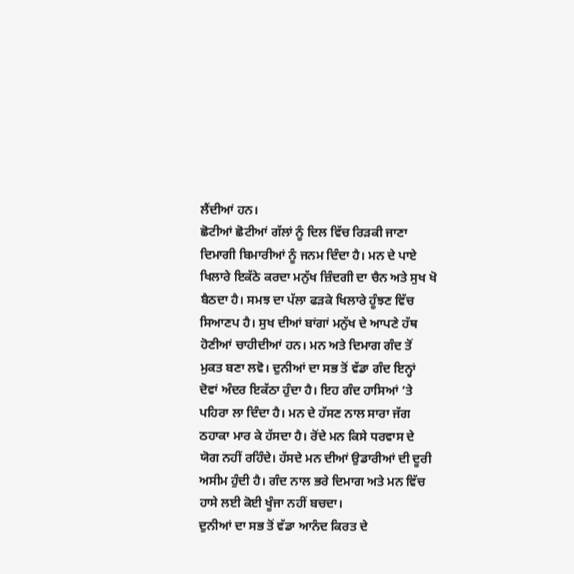ਲੈਂਦੀਆਂ ਹਨ।
ਛੋਟੀਆਂ ਛੋਟੀਆਂ ਗੱਲਾਂ ਨੂੰ ਦਿਲ ਵਿੱਚ ਰਿੜਕੀ ਜਾਣਾ ਦਿਮਾਗੀ ਬਿਮਾਰੀਆਂ ਨੂੰ ਜਨਮ ਦਿੰਦਾ ਹੈ। ਮਨ ਦੇ ਪਾਏ ਖਿਲਾਰੇ ਇਕੱਠੇ ਕਰਦਾ ਮਨੁੱਖ ਜ਼ਿੰਦਗੀ ਦਾ ਚੈਨ ਅਤੇ ਸੁਖ ਖੋ ਬੈਠਦਾ ਹੈ। ਸਮਝ ਦਾ ਪੱਲਾ ਫੜਕੇ ਖਿਲਾਰੇ ਹੂੰਝਣ ਵਿੱਚ ਸਿਆਣਪ ਹੈ। ਸੁਖ ਦੀਆਂ ਬਾਂਗਾਂ ਮਨੁੱਖ ਦੇ ਆਪਣੇ ਹੱਥ ਹੋਣੀਆਂ ਚਾਹੀਦੀਆਂ ਹਨ। ਮਨ ਅਤੇ ਦਿਮਾਗ ਗੰਦ ਤੋਂ ਮੁਕਤ ਬਣਾ ਲਵੋ। ਦੁਨੀਆਂ ਦਾ ਸਭ ਤੋਂ ਵੱਡਾ ਗੰਦ ਇਨ੍ਹਾਂ ਦੋਵਾਂ ਅੰਦਰ ਇਕੱਠਾ ਹੁੰਦਾ ਹੈ। ਇਹ ਗੰਦ ਹਾਸਿਆਂ ’ਤੇ ਪਹਿਰਾ ਲਾ ਦਿੰਦਾ ਹੈ। ਮਨ ਦੇ ਹੱਸਣ ਨਾਲ ਸਾਰਾ ਜੱਗ ਠਹਾਕਾ ਮਾਰ ਕੇ ਹੱਸਦਾ ਹੈ। ਰੋਂਦੇ ਮਨ ਕਿਸੇ ਧਰਵਾਸ ਦੇ ਯੋਗ ਨਹੀਂ ਰਹਿੰਦੇ। ਹੱਸਦੇ ਮਨ ਦੀਆਂ ਉਡਾਰੀਆਂ ਦੀ ਦੂਰੀ ਅਸੀਮ ਹੁੰਦੀ ਹੈ। ਗੰਦ ਨਾਲ ਭਰੇ ਦਿਮਾਗ ਅਤੇ ਮਨ ਵਿੱਚ ਹਾਸੇ ਲਈ ਕੋਈ ਖੂੰਜਾ ਨਹੀਂ ਬਚਦਾ।
ਦੁਨੀਆਂ ਦਾ ਸਭ ਤੋਂ ਵੱਡਾ ਆਨੰਦ ਕਿਰਤ ਦੇ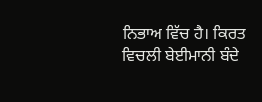ਨਿਭਾਅ ਵਿੱਚ ਹੈ। ਕਿਰਤ ਵਿਚਲੀ ਬੇਈਮਾਨੀ ਬੰਦੇ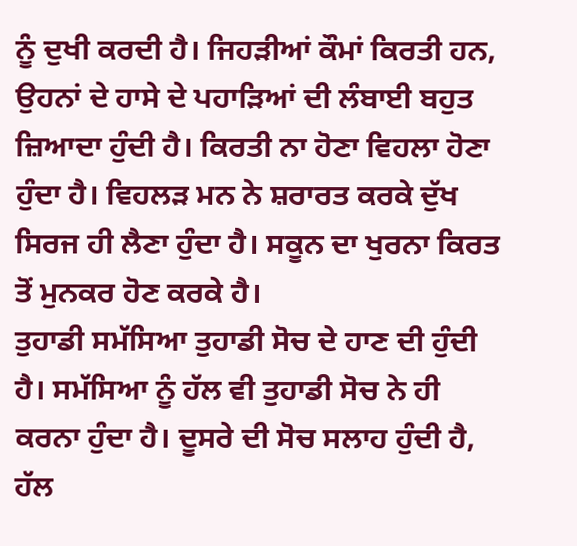ਨੂੰ ਦੁਖੀ ਕਰਦੀ ਹੈ। ਜਿਹੜੀਆਂ ਕੌਮਾਂ ਕਿਰਤੀ ਹਨ, ਉਹਨਾਂ ਦੇ ਹਾਸੇ ਦੇ ਪਹਾੜਿਆਂ ਦੀ ਲੰਬਾਈ ਬਹੁਤ ਜ਼ਿਆਦਾ ਹੁੰਦੀ ਹੈ। ਕਿਰਤੀ ਨਾ ਹੋਣਾ ਵਿਹਲਾ ਹੋਣਾ ਹੁੰਦਾ ਹੈ। ਵਿਹਲੜ ਮਨ ਨੇ ਸ਼ਰਾਰਤ ਕਰਕੇ ਦੁੱਖ ਸਿਰਜ ਹੀ ਲੈਣਾ ਹੁੰਦਾ ਹੈ। ਸਕੂਨ ਦਾ ਖੁਰਨਾ ਕਿਰਤ ਤੋਂ ਮੁਨਕਰ ਹੋਣ ਕਰਕੇ ਹੈ।
ਤੁਹਾਡੀ ਸਮੱਸਿਆ ਤੁਹਾਡੀ ਸੋਚ ਦੇ ਹਾਣ ਦੀ ਹੁੰਦੀ ਹੈ। ਸਮੱਸਿਆ ਨੂੰ ਹੱਲ ਵੀ ਤੁਹਾਡੀ ਸੋਚ ਨੇ ਹੀ ਕਰਨਾ ਹੁੰਦਾ ਹੈ। ਦੂਸਰੇ ਦੀ ਸੋਚ ਸਲਾਹ ਹੁੰਦੀ ਹੈ, ਹੱਲ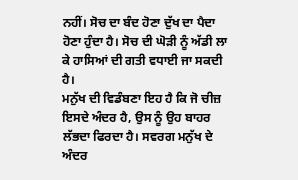ਨਹੀਂ। ਸੋਚ ਦਾ ਬੰਦ ਹੋਣਾ ਦੁੱਖ ਦਾ ਪੈਦਾ ਹੋਣਾ ਹੁੰਦਾ ਹੈ। ਸੋਚ ਦੀ ਘੋੜੀ ਨੂੰ ਅੱਡੀ ਲਾ ਕੇ ਹਾਸਿਆਂ ਦੀ ਗਤੀ ਵਧਾਈ ਜਾ ਸਕਦੀ ਹੈ।
ਮਨੁੱਖ ਦੀ ਵਿਡੰਬਣਾ ਇਹ ਹੈ ਕਿ ਜੋ ਚੀਜ਼ ਇਸਦੇ ਅੰਦਰ ਹੈ, ਉਸ ਨੂੰ ਉਹ ਬਾਹਰ ਲੱਭਦਾ ਫਿਰਦਾ ਹੈ। ਸਵਰਗ ਮਨੁੱਖ ਦੇ ਅੰਦਰ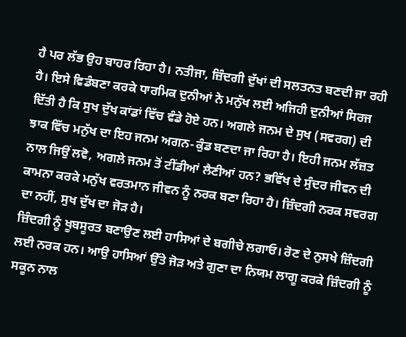ਹੈ ਪਰ ਲੱਭ ਉਹ ਬਾਹਰ ਰਿਹਾ ਹੈ। ਨਤੀਜਾ, ਜ਼ਿੰਦਗੀ ਦੁੱਖਾਂ ਦੀ ਸਲਤਨਤ ਬਣਦੀ ਜਾ ਰਹੀ ਹੈ। ਇਸੇ ਵਿਡੰਬਣਾ ਕਰਕੇ ਧਾਰਮਿਕ ਦੁਨੀਆਂ ਨੇ ਮਨੁੱਖ ਲਈ ਅਜਿਹੀ ਦੁਨੀਆਂ ਸਿਰਜ ਦਿੱਤੀ ਹੈ ਕਿ ਸੁਖ ਦੁੱਖ ਕਾਂਡਾਂ ਵਿੱਚ ਵੰਡੇ ਹੋਏ ਹਨ। ਅਗਲੇ ਜਨਮ ਦੇ ਸੁਖ (ਸਵਰਗ) ਦੀ ਝਾਕ ਵਿੱਚ ਮਨੁੱਖ ਦਾ ਇਹ ਜਨਮ ਅਗਨ-ਕੁੰਡ ਬਣਦਾ ਜਾ ਰਿਹਾ ਹੈ। ਇਹੀ ਜਨਮ ਲੱਜ਼ਤ ਨਾਲ ਜਿਉਂ ਲਵੋ, ਅਗਲੇ ਜਨਮ ਤੋਂ ਟੀਂਡੀਆਂ ਲੈਣੀਆਂ ਹਨ? ਭਵਿੱਖ ਦੇ ਸੁੰਦਰ ਜੀਵਨ ਦੀ ਕਾਮਨਾ ਕਰਕੇ ਮਨੁੱਖ ਵਰਤਮਾਨ ਜੀਵਨ ਨੂੰ ਨਰਕ ਬਣਾ ਰਿਹਾ ਹੈ। ਜ਼ਿੰਦਗੀ ਨਰਕ ਸਵਰਗ ਦਾ ਨਹੀਂ, ਸੁਖ ਦੁੱਖ ਦਾ ਜੋੜ ਹੈ।
ਜ਼ਿੰਦਗੀ ਨੂੰ ਖੂਬਸੂਰਤ ਬਣਾਉਣ ਲਈ ਹਾਸਿਆਂ ਦੇ ਬਗੀਚੇ ਲਗਾਓ। ਰੋਣ ਦੇ ਨੁਸਖੇ ਜ਼ਿੰਦਗੀ ਲਈ ਨਰਕ ਹਨ। ਆਉ ਹਾਸਿਆਂ ਉੱਤੇ ਜੋੜ ਅਤੇ ਗੁਣਾ ਦਾ ਨਿਯਮ ਲਾਗੂ ਕਰਕੇ ਜ਼ਿੰਦਗੀ ਨੂੰ ਸਕੂਨ ਨਾਲ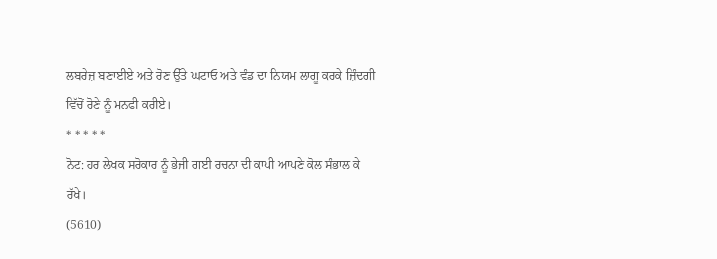ਲਬਰੇਜ਼ ਬਣਾਈਏ ਅਤੇ ਰੋਣ ਉੱਤੇ ਘਟਾਓ ਅਤੇ ਵੰਡ ਦਾ ਨਿਯਮ ਲਾਗੂ ਕਰਕੇ ਜ਼ਿੰਦਗੀ ਵਿੱਚੋਂ ਰੋਣੇ ਨੂੰ ਮਨਫੀ ਕਰੀਏ।
* * * * *
ਨੋਟ: ਹਰ ਲੇਖਕ ਸਰੋਕਾਰ ਨੂੰ ਭੇਜੀ ਗਈ ਰਚਨਾ ਦੀ ਕਾਪੀ ਆਪਣੇ ਕੋਲ ਸੰਭਾਲ ਕੇ ਰੱਖੇ।
(5610)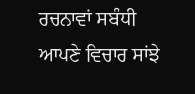ਰਚਨਾਵਾਂ ਸਬੰਧੀ ਆਪਣੇ ਵਿਚਾਰ ਸਾਂਝੇ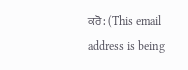ਕਰੋ: (This email address is being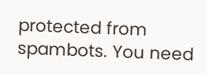protected from spambots. You need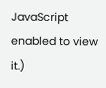JavaScript enabled to view it.)